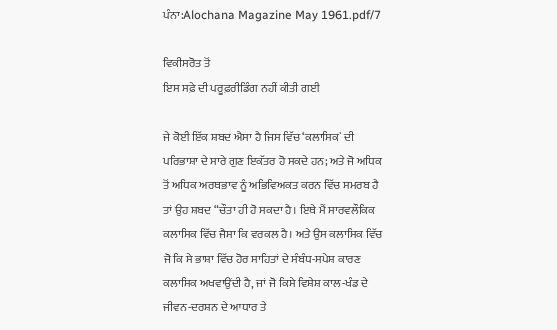ਪੰਨਾ:Alochana Magazine May 1961.pdf/7

ਵਿਕੀਸਰੋਤ ਤੋਂ
ਇਸ ਸਫ਼ੇ ਦੀ ਪਰੂਫ਼ਰੀਡਿੰਗ ਨਹੀਂ ਕੀਤੀ ਗਈ

ਜੇ ਕੋਈ ਇੱਕ ਸ਼ਬਦ ਐਸਾ ਹੈ ਜਿਸ ਵਿੱਚ ‘ਕਲਾਸਿਕ` ਦੀ ਪਰਿਭਾਸ਼ਾ ਦੇ ਸਾਰੇ ਗੁਣ ਇਕੱਤਰ ਹੋ ਸਕਦੇ ਹਨ; ਅਤੇ ਜੋ ਅਧਿਕ ਤੋਂ ਅਧਿਕ ਅਰਥਭਾਵ ਨੂੰ ਅਭਿਵਿਅਕਤ ਕਰਨ ਵਿੱਚ ਸਮਰਬ ਹੈ ਤਾਂ ਉਹ ਸ਼ਬਦ “ਚੌਤਾ ਹੀ ਹੋ ਸਕਦਾ ਹੈ। ਇਥੇ ਮੈਂ ਸਾਰਵਲੌਕਿਕ ਕਲਾਸਿਕ ਵਿੱਚ ਜੈਸਾ ਕਿ ਵਰਕਲ ਹੈ। ਅਤੇ ਉਸ ਕਲਾਸਿਕ ਵਿੱਚ ਜੋ ਕਿ ਸੇ ਭਾਸ਼ਾ ਵਿੱਚ ਹੋਰ ਸਾਹਿਤਾਂ ਦੇ ਸੰਬੰਧ-ਸਪੇਸ਼ ਕਾਰਣ ਕਲਾਸਿਕ ਅਖਵਾਉਂਦੀ ਹੈ, ਜਾਂ ਜੋ ਕਿਸੇ ਵਿਸ਼ੇਸ਼ ਕਾਲ-ਖੰਡ ਦੇ ਜੀਵਨ-ਦਰਸ਼ਨ ਦੇ ਆਧਾਰ ਤੇ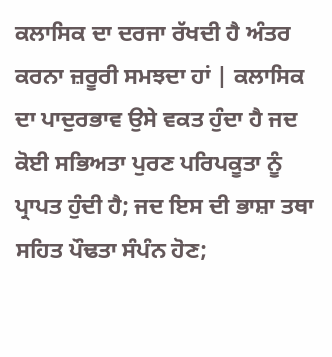ਕਲਾਸਿਕ ਦਾ ਦਰਜਾ ਰੱਖਦੀ ਹੈ ਅੰਤਰ ਕਰਨਾ ਜ਼ਰੂਰੀ ਸਮਝਦਾ ਹਾਂ | ਕਲਾਸਿਕ ਦਾ ਪਾਦੁਰਭਾਵ ਉਸੇ ਵਕਤ ਹੁੰਦਾ ਹੈ ਜਦ ਕੋਈ ਸਭਿਅਤਾ ਪੁਰਣ ਪਰਿਪਕੂਤਾ ਨੂੰ ਪ੍ਰਾਪਤ ਹੁੰਦੀ ਹੈ; ਜਦ ਇਸ ਦੀ ਭਾਸ਼ਾ ਤਥਾ ਸਹਿਤ ਪੌਢਤਾ ਸੰਪੰਨ ਹੋਣ;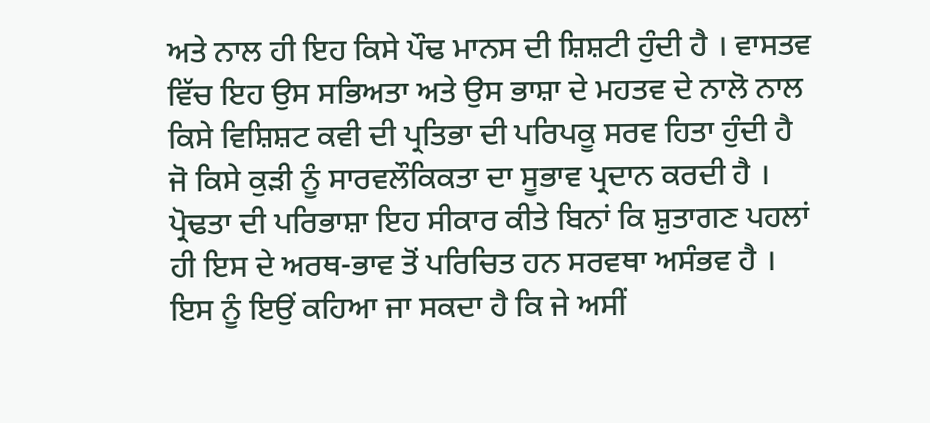ਅਤੇ ਨਾਲ ਹੀ ਇਹ ਕਿਸੇ ਪੌਢ ਮਾਨਸ ਦੀ ਸ਼ਿਸ਼ਟੀ ਹੁੰਦੀ ਹੈ । ਵਾਸਤਵ ਵਿੱਚ ਇਹ ਉਸ ਸਭਿਅਤਾ ਅਤੇ ਉਸ ਭਾਸ਼ਾ ਦੇ ਮਹਤਵ ਦੇ ਨਾਲੋ ਨਾਲ ਕਿਸੇ ਵਿਸ਼ਿਸ਼ਟ ਕਵੀ ਦੀ ਪ੍ਰਤਿਭਾ ਦੀ ਪਰਿਪਕੂ ਸਰਵ ਹਿਤਾ ਹੁੰਦੀ ਹੈ ਜੋ ਕਿਸੇ ਕੁੜੀ ਨੂੰ ਸਾਰਵਲੌਕਿਕਤਾ ਦਾ ਸੂਭਾਵ ਪ੍ਰਦਾਨ ਕਰਦੀ ਹੈ । ਪ੍ਰੋਢਤਾ ਦੀ ਪਰਿਭਾਸ਼ਾ ਇਹ ਸੀਕਾਰ ਕੀਤੇ ਬਿਨਾਂ ਕਿ ਸ਼ੁਤਾਗਣ ਪਹਲਾਂ ਹੀ ਇਸ ਦੇ ਅਰਥ-ਭਾਵ ਤੋਂ ਪਰਿਚਿਤ ਹਨ ਸਰਵਥਾ ਅਸੰਭਵ ਹੈ । ਇਸ ਨੂੰ ਇਉਂ ਕਹਿਆ ਜਾ ਸਕਦਾ ਹੈ ਕਿ ਜੇ ਅਸੀਂ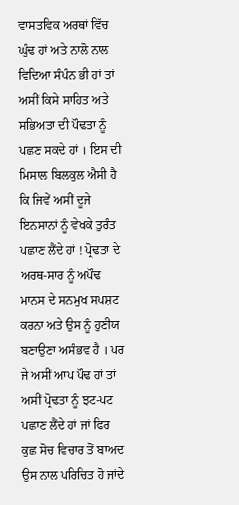ਵਾਸਤਵਿਕ ਅਰਥਾਂ ਵਿੱਚ ਘੁੰਢ ਹਾਂ ਅਤੇ ਨਾਲੋ ਨਾਲ ਵਿਦਿਆ ਸੰਪੰਨ ਭੀ ਹਾਂ ਤਾਂ ਅਸੀਂ ਕਿਸੇ ਸਾਹਿਤ ਅਤੇ ਸਭਿਅਤਾ ਦੀ ਪੌਢਤਾ ਨੂੰ ਪਛਣ ਸਕਦੇ ਹਾਂ । ਇਸ ਦੀ ਮਿਸਾਲ ਬਿਲਕੁਲ ਐਸੀ ਹੈ ਕਿ ਜਿਵੇਂ ਅਸੀਂ ਦੂਜੇ ਇਨਸਾਨਾਂ ਨੂੰ ਵੇਖਕੇ ਤੁਰੰਤ ਪਛਾਣ ਲੈਂਦੇ ਹਾਂ ! ਪ੍ਰੋਢਤਾ ਦੇ ਅਰਥ-ਸਾਰ ਨੂੰ ਅਪੌਢ ਮਾਨਸ ਦੇ ਸਨਮੁਖ ਸਪਸ਼ਟ ਕਰਨਾ ਅਤੇ ਉਸ ਨੂੰ ਹੁਣੀਯ ਬਣਾਉਣਾ ਅਸੰਭਵ ਹੈ । ਪਰ ਜੇ ਅਸੀਂ ਆਪ ਪੌਢ ਹਾਂ ਤਾਂ ਅਸੀਂ ਪ੍ਰੋਢਤਾ ਨੂੰ ਝਟ-ਪਟ ਪਛਾਣ ਲੈਂਦੇ ਹਾਂ ਜਾਂ ਫਿਰ ਕੁਛ ਸੋਚ ਵਿਚਾਰ ਤੋਂ ਬਾਅਦ ਉਸ ਨਾਲ ਪਰਿਚਿਤ ਹੋ ਜਾਂਦੇ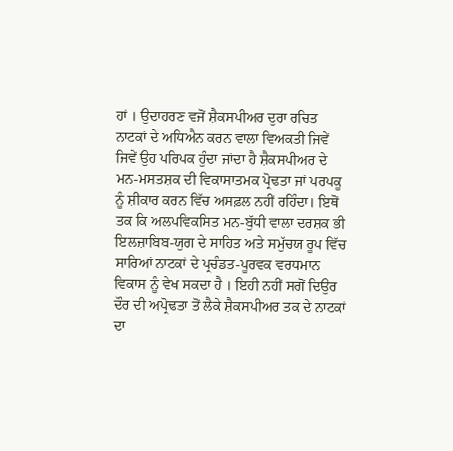ਹਾਂ । ਉਦਾਹਰਣ ਵਜੋਂ ਸ਼ੈਕਸਪੀਅਰ ਦੁਰਾ ਰਚਿਤ ਨਾਟਕਾਂ ਦੇ ਅਧਿਐਨ ਕਰਨ ਵਾਲਾ ਵਿਅਕਤੀ ਜਿਵੇਂ ਜਿਵੇਂ ਉਹ ਪਰਿਪਕ ਹੁੰਦਾ ਜਾਂਦਾ ਹੈ ਸ਼ੈਕਸਪੀਅਰ ਦੇ ਮਨ-ਮਸਤਸ਼ਕ ਦੀ ਵਿਕਾਸਾਤਮਕ ਪ੍ਰੋਢਤਾ ਜਾਂ ਪਰਪਕੂ ਨੂੰ ਸ਼ੀਕਾਰ ਕਰਨ ਵਿੱਚ ਅਸਫ਼ਲ ਨਹੀਂ ਰਹਿੰਦਾ। ਇਥੋਂ ਤਕ ਕਿ ਅਲਪਵਿਕਸਿਤ ਮਨ-ਬੁੱਧੀ ਵਾਲਾ ਦਰਸ਼ਕ ਭੀ ਇਲਜ਼ਾਬਿਬ-ਯੁਗ ਦੇ ਸਾਹਿਤ ਅਤੇ ਸਮੁੱਚਯ ਰੂਪ ਵਿੱਚ ਸਾਰਿਆਂ ਨਾਟਕਾਂ ਦੇ ਪ੍ਰਚੰਡਤ-ਪੂਰਵਕ ਵਰਧਮਾਨ ਵਿਕਾਸ ਨੂੰ ਵੇਖ ਸਕਦਾ ਹੈ । ਇਹੀ ਨਹੀਂ ਸਗੋਂ ਦਿਉਰ ਦੌਰ ਦੀ ਅਪ੍ਰੋਢਤਾ ਤੋਂ ਲੈਕੇ ਸ਼ੈਕਸਪੀਅਰ ਤਕ ਦੇ ਨਾਟਕਾਂ ਦਾ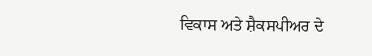ਵਿਕਾਸ ਅਤੇ ਸ਼ੈਕਸਪੀਅਰ ਦੇ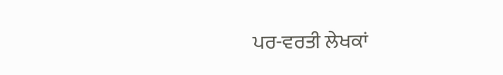ਪਰ-ਵਰਤੀ ਲੇਖਕਾਂ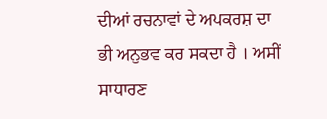ਦੀਆਂ ਰਚਨਾਵਾਂ ਦੇ ਅਪਕਰਸ਼ ਦਾ ਭੀ ਅਨੁਭਵ ਕਰ ਸਕਦਾ ਹੈ । ਅਸੀਂ ਸਾਧਾਰਣ